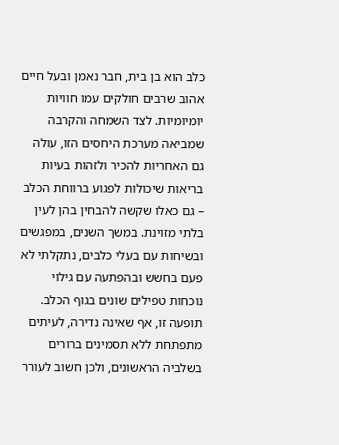כלב הוא בן בית, חבר נאמן ובעל חיים אהוב שרבים חולקים עמו חוויות יומיומיות. לצד השמחה והקרבה שמביאה מערכת היחסים הזו, עולה גם האחריות להכיר ולזהות בעיות בריאות שיכולות לפגוע ברווחת הכלב – גם כאלו שקשה להבחין בהן לעין בלתי מזוינת. במשך השנים, במפגשים ובשיחות עם בעלי כלבים, נתקלתי לא פעם בחשש ובהפתעה עם גילוי נוכחות טפילים שונים בגוף הכלב. תופעה זו, אף שאינה נדירה, לעיתים מתפתחת ללא תסמינים ברורים בשלביה הראשונים, ולכן חשוב לעורר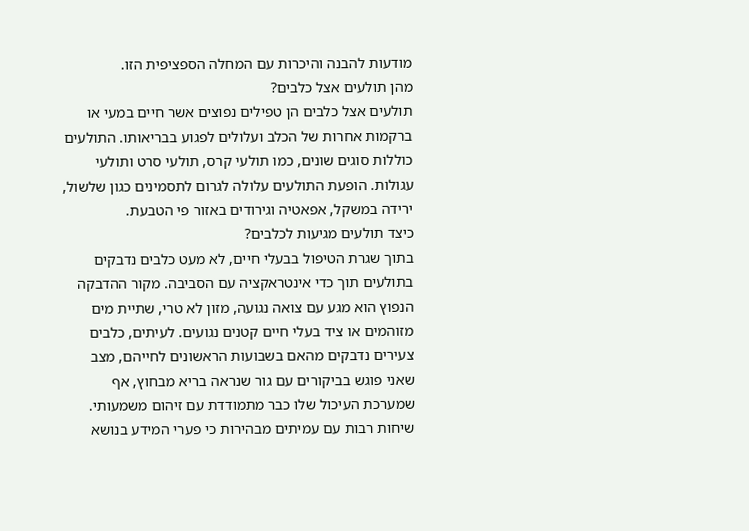מודעות להבנה והיכרות עם המחלה הספציפית הזו.
מהן תולעים אצל כלבים?
תולעים אצל כלבים הן טפילים נפוצים אשר חיים במעי או ברקמות אחרות של הכלב ועלולים לפגוע בבריאותו. התולעים כוללות סוגים שונים, כמו תולעי קרס, תולעי סרט ותולעי עגולות. הופעת התולעים עלולה לגרום לתסמינים כגון שלשול, ירידה במשקל, אפאטיה וגירודים באזור פי הטבעת.
כיצד תולעים מגיעות לכלבים?
בתוך שגרת הטיפול בבעלי חיים, לא מעט כלבים נדבקים בתולעים תוך כדי אינטראקציה עם הסביבה. מקור ההדבקה הנפוץ הוא מגע עם צואה נגועה, מזון לא טרי, שתיית מים מזוהמים או ציד בעלי חיים קטנים נגועים. לעיתים, כלבים צעירים נדבקים מהאם בשבועות הראשונים לחייהם, מצב שאני פוגש בביקורים עם גור שנראה בריא מבחוץ, אף שמערכת העיכול שלו כבר מתמודדת עם זיהום משמעותי.
שיחות רבות עם עמיתים מבהירות כי פערי המידע בנושא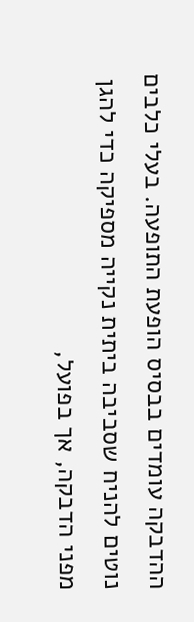ההדבקה עומדים בבסיס הופעת התופעה. בעלי כלבים נוטים להניח שסביבה ביתית נקייה מספיקה כדי להגן מפני הדבקה, אך בפועל,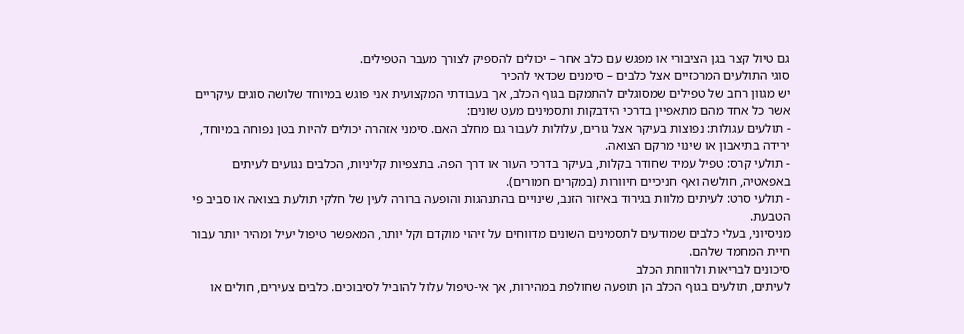גם טיול קצר בגן הציבורי או מפגש עם כלב אחר – יכולים להספיק לצורך מעבר הטפילים.
סוגי התולעים המרכזיים אצל כלבים – סימנים שכדאי להכיר
יש מגוון רחב של טפילים שמסוגלים להתמקם בגוף הכלב, אך בעבודתי המקצועית אני פוגש במיוחד שלושה סוגים עיקריים אשר כל אחד מהם מתאפיין בדרכי הידבקות ותסמינים מעט שונים:
- תולעים עגולות: נפוצות בעיקר אצל גורים, עלולות לעבור גם מחלב האם. סימני אזהרה יכולים להיות בטן נפוחה במיוחד, ירידה בתיאבון או שינוי מרקם הצואה.
- תולעי קרס: טפיל עמיד שחודר בקלות, בעיקר בדרכי העור או דרך הפה. בתצפיות קליניות, הכלבים נגועים לעיתים באפאטיה, חולשה ואף חניכיים חיוורות (במקרים חמורים).
- תולעי סרט: לעיתים מלוות בגירוד באיזור הזנב, שינויים בהתנהגות והופעה ברורה לעין של חלקי תולעת בצואה או סביב פי הטבעת.
מניסיוני, בעלי כלבים שמודעים לתסמינים השונים מדווחים על זיהוי מוקדם וקל יותר, המאפשר טיפול יעיל ומהיר יותר עבור חיית המחמד שלהם.
סיכונים לבריאות ולרווחת הכלב
לעיתים, תולעים בגוף הכלב הן תופעה שחולפת במהירות, אך אי-טיפול עלול להוביל לסיבוכים. כלבים צעירים, חולים או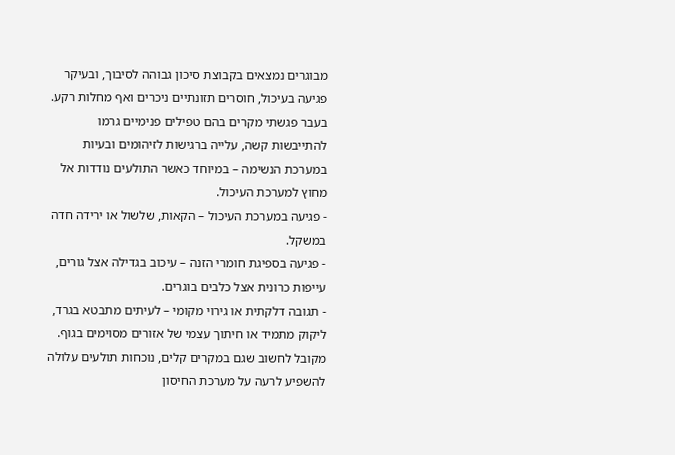מבוגרים נמצאים בקבוצת סיכון גבוהה לסיבוך, ובעיקר פגיעה בעיכול, חוסרים תזונתיים ניכרים ואף מחלות רקע. בעבר פגשתי מקרים בהם טפילים פנימיים גרמו להתייבשות קשה, עלייה ברגישות לזיהומים ובעיות במערכת הנשימה – במיוחד כאשר התולעים נודדות אל מחוץ למערכת העיכול.
- פגיעה במערכת העיכול – הקאות, שלשול או ירידה חדה במשקל.
- פגיעה בספיגת חומרי הזנה – עיכוב בגדילה אצל גורים, עייפות כרונית אצל כלבים בוגרים.
- תגובה דלקתית או גירוי מקומי – לעיתים מתבטא בגרד, ליקוק מתמיד או חיתוך עצמי של אזורים מסוימים בגוף.
מקובל לחשוב שגם במקרים קלים, נוכחות תולעים עלולה להשפיע לרעה על מערכת החיסון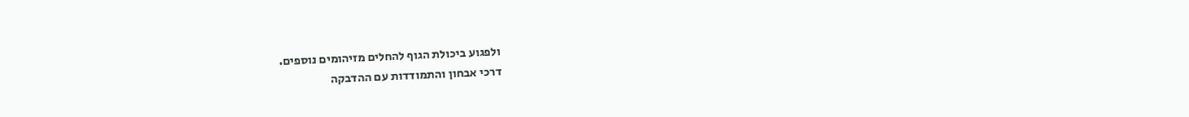ולפגוע ביכולת הגוף להחלים מזיהומים נוספים.
דרכי אבחון והתמודדות עם ההדבקה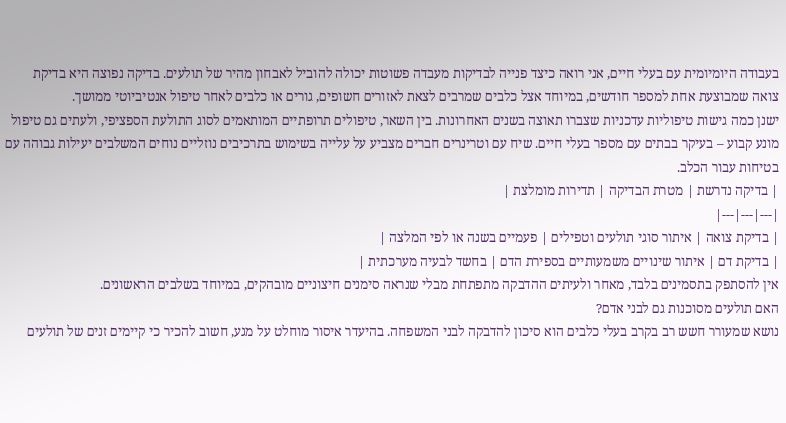בעבודה היומיומית עם בעלי חיים, אני רואה כיצד פנייה לבדיקות מעבדה פשוטות יכולה להוביל לאבחון מהיר של תולעים. בדיקה נפוצה היא בדיקת צואה שמבוצעת אחת למספר חודשים, במיוחד אצל כלבים שמרבים לצאת לאזורים חשופים, גורים או כלבים לאחר טיפול אנטיביוטי ממושך.
ישנן כמה גישות טיפוליות עדכניות שצברו תאוצה בשנים האחרונות. בין השאר, טיפולים תרופתיים המותאמים לסוג התולעת הספציפי, ולעתים גם טיפול מונע קבוע – בעיקר בבתים עם מספר בעלי חיים. שיח עם וטרינרים חברים מצביע על עלייה בשימוש בתרכיבים נוזליים נוחים המשלבים יעילות גבוהה עם בטיחות עבור הכלב.
| בדיקה נדרשת | מטרת הבדיקה | תדירות מומלצת |
|---|---|---|
| בדיקת צואה | איתור סוגי תולעים וטפילים | פעמיים בשנה או לפי המלצה |
| בדיקת דם | איתור שינויים משמעותיים בספירת הדם | בחשד לבעיה מערכתית |
אין להסתפק בתסמינים בלבד, מאחר ולעיתים ההדבקה מתפתחת מבלי שנראה סימנים חיצוניים מובהקים, במיוחד בשלבים הראשונים.
האם תולעים מסוכנות גם לבני אדם?
נושא שמעורר חשש רב בקרב בעלי כלבים הוא סיכון להדבקה לבני המשפחה. בהיעדר איסור מוחלט על מגע, חשוב להכיר כי קיימים זנים של תולעים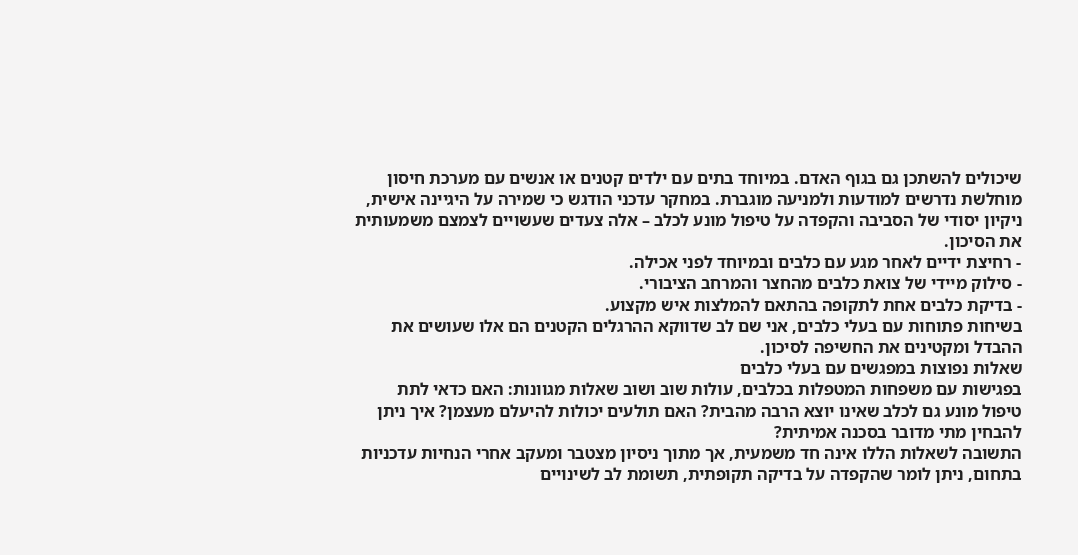שיכולים להשתכן גם בגוף האדם. במיוחד בתים עם ילדים קטנים או אנשים עם מערכת חיסון מוחלשת נדרשים למודעות ולמניעה מוגברת. במחקר עדכני הודגש כי שמירה על היגיינה אישית, ניקיון יסודי של הסביבה והקפדה על טיפול מונע לכלב – אלה צעדים שעשויים לצמצם משמעותית את הסיכון.
- רחיצת ידיים לאחר מגע עם כלבים ובמיוחד לפני אכילה.
- סילוק מיידי של צואת כלבים מהחצר והמרחב הציבורי.
- בדיקת כלבים אחת לתקופה בהתאם להמלצות איש מקצוע.
בשיחות פתוחות עם בעלי כלבים, אני שם לב שדווקא ההרגלים הקטנים הם אלו שעושים את ההבדל ומקטינים את החשיפה לסיכון.
שאלות נפוצות במפגשים עם בעלי כלבים
בפגישות עם משפחות המטפלות בכלבים, עולות שוב ושוב שאלות מגוונות: האם כדאי לתת טיפול מונע גם לכלב שאינו יוצא הרבה מהבית? האם תולעים יכולות להיעלם מעצמן? איך ניתן להבחין מתי מדובר בסכנה אמיתית?
התשובה לשאלות הללו אינה חד משמעית, אך מתוך ניסיון מצטבר ומעקב אחרי הנחיות עדכניות בתחום, ניתן לומר שהקפדה על בדיקה תקופתית, תשומת לב לשינויים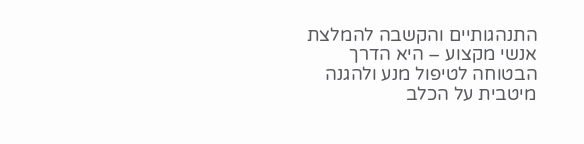התנהגותיים והקשבה להמלצת אנשי מקצוע – היא הדרך הבטוחה לטיפול מנע ולהגנה מיטבית על הכלב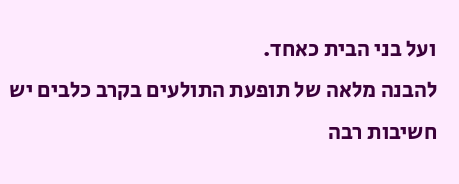ועל בני הבית כאחד.
להבנה מלאה של תופעת התולעים בקרב כלבים יש חשיבות רבה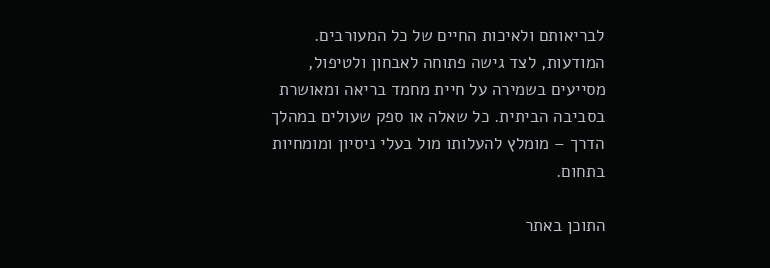לבריאותם ולאיכות החיים של כל המעורבים. המודעות, לצד גישה פתוחה לאבחון ולטיפול, מסייעים בשמירה על חיית מחמד בריאה ומאושרת בסביבה הביתית. כל שאלה או ספק שעולים במהלך הדרך – מומלץ להעלותו מול בעלי ניסיון ומומחיות בתחום.

התוכן באתר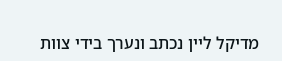מדיקל ליין נכתב ונערך בידי צוות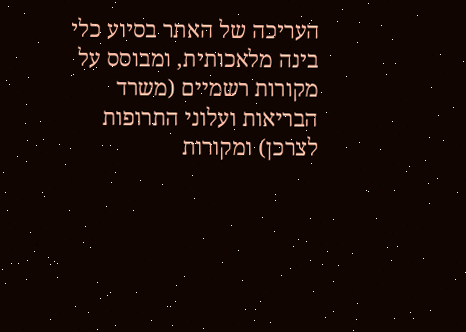העריכה של האתר בסיוע כלי בינה מלאכותית, ומבוסס על מקורות רשמיים (משרד הבריאות ועלוני התרופות לצרכן) ומקורות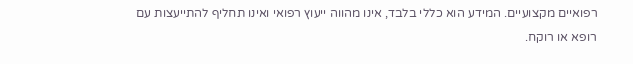רפואיים מקצועיים. המידע הוא כללי בלבד, אינו מהווה ייעוץ רפואי ואינו תחליף להתייעצות עם רופא או רוקח.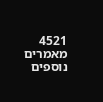4521 מאמרים נוספים